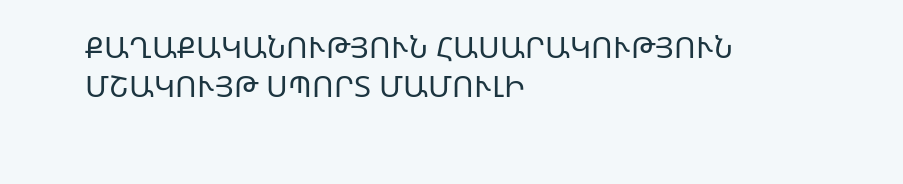ՔԱՂԱՔԱԿԱՆՈՒԹՅՈՒՆ ՀԱՍԱՐԱԿՈՒԹՅՈՒՆ ՄՇԱԿՈՒՅԹ ՍՊՈՐՏ ՄԱՄՈՒԼԻ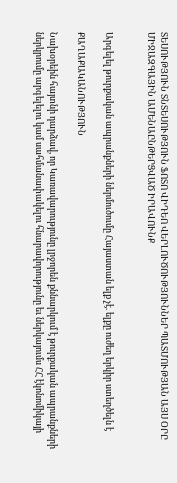ՏԵՍՈՒԹՅՈՒՆ ՏՆՏԵՍՈՒԹՅՈՒՆ ՖՈՏՈ ՎԻԴԵՈ ՎԵՐԼՈՒԾՈՒԹՅՈՒՆՆԵՐ ՊԱՏՄՈՒԹՅԱՆ ԱՅՍ ՕՐԸ ՄԻՋԱԶԳԱՅԻՆ ԱՄԵՆԱԸՆԹԵՐՑՎԱԾ ԻՐԱՎՈՒՆՔ


Արգելել թուրքական ապրանքների ներմուծումը Հայաստան ելք չէ. ելքը ուժեղ երկիր ստեղծելն է

ՔԱՂԱՔԱԿԱՆՈՒԹՅՈՒՆ

Նախօրեին հայտնի դարձավ, որ Կառավարությունը լրջորեն քննարկում է թուրքական ապրանքների ներկրումը արգելելու կամ սահմանափակելու հնարավորությունը եւ ներկայումս ՀՀ էկոնոմիկայի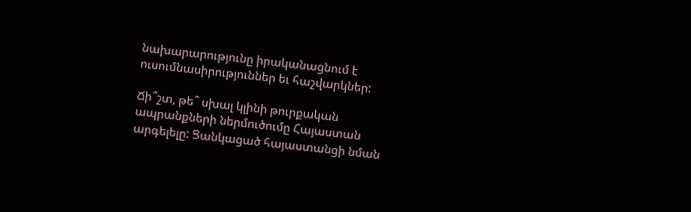նախարարությունը իրականացնում է ուսումնասիրություններ եւ հաշվարկներ:

Ճի՞շտ, թե՞ սխալ կլինի թուրքական ապրանքների ներմուծումը Հայաստան արգելելը: Ցանկացած հայաստանցի նման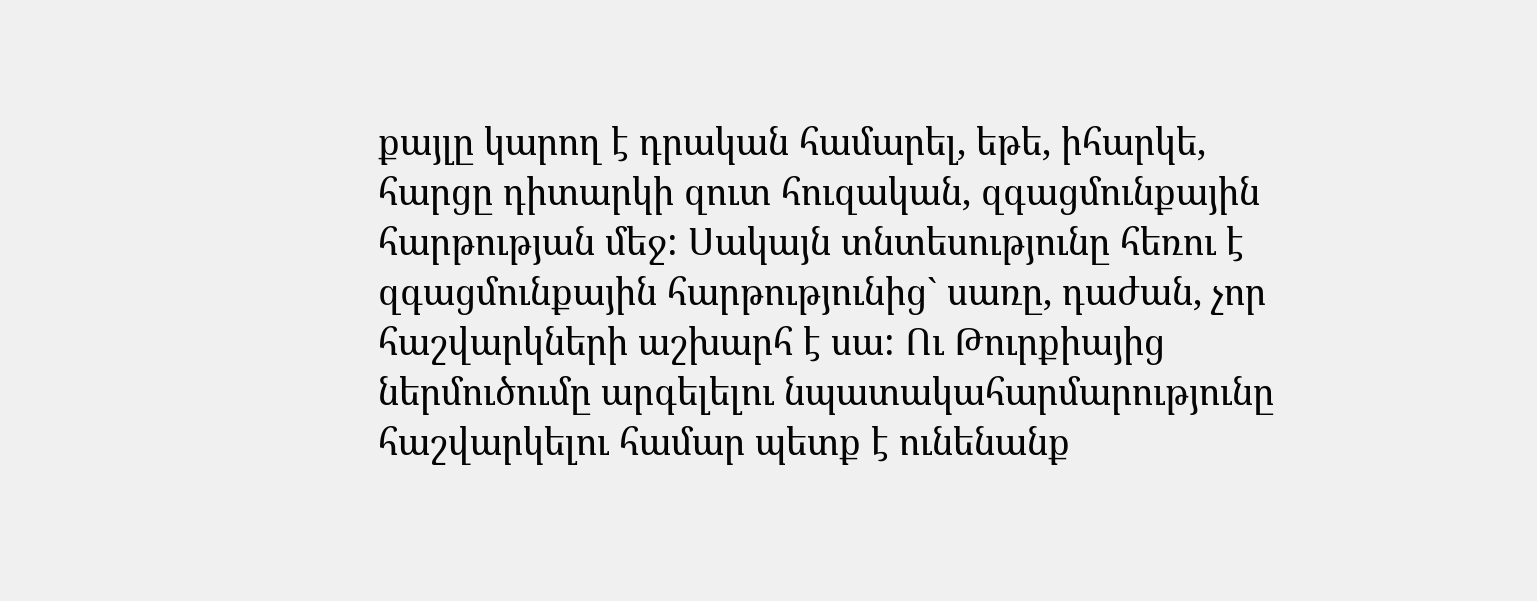քայլը կարող է դրական համարել, եթե, իհարկե, հարցը դիտարկի զուտ հուզական, զգացմունքային հարթության մեջ: Սակայն տնտեսությունը հեռու է զգացմունքային հարթությունից` սառը, դաժան, չոր հաշվարկների աշխարհ է սա: Ու Թուրքիայից ներմուծումը արգելելու նպատակահարմարությունը հաշվարկելու համար պետք է ունենանք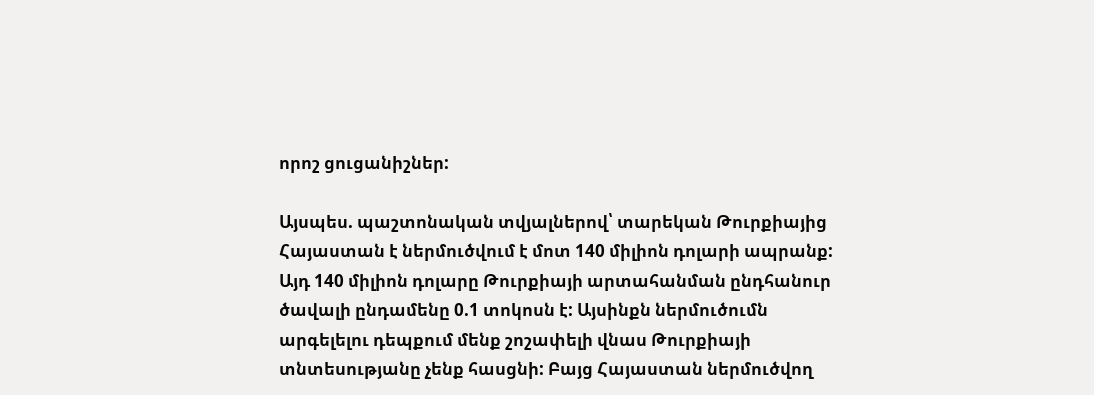որոշ ցուցանիշներ:

Այսպես. պաշտոնական տվյալներով՝ տարեկան Թուրքիայից Հայաստան է ներմուծվում է մոտ 140 միլիոն դոլարի ապրանք: Այդ 140 միլիոն դոլարը Թուրքիայի արտահանման ընդհանուր ծավալի ընդամենը 0.1 տոկոսն է: Այսինքն ներմուծումն արգելելու դեպքում մենք շոշափելի վնաս Թուրքիայի տնտեսությանը չենք հասցնի: Բայց Հայաստան ներմուծվող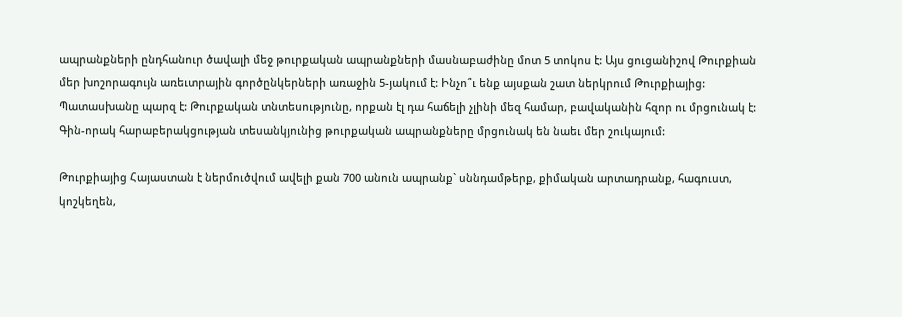ապրանքների ընդհանուր ծավալի մեջ թուրքական ապրանքների մասնաբաժինը մոտ 5 տոկոս է: Այս ցուցանիշով Թուրքիան մեր խոշորագույն առեւտրային գործընկերների առաջին 5-յակում է: Ինչո՞ւ ենք այսքան շատ ներկրում Թուրքիայից: Պատասխանը պարզ է: Թուրքական տնտեսությունը, որքան էլ դա հաճելի չլինի մեզ համար, բավականին հզոր ու մրցունակ է: Գին-որակ հարաբերակցության տեսանկյունից թուրքական ապրանքները մրցունակ են նաեւ մեր շուկայում:

Թուրքիայից Հայաստան է ներմուծվում ավելի քան 700 անուն ապրանք` սննդամթերք, քիմական արտադրանք, հագուստ, կոշկեղեն,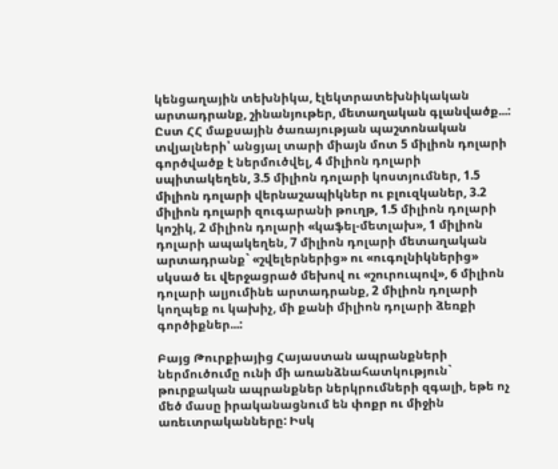կենցաղային տեխնիկա, էլեկտրատեխնիկական արտադրանք, շինանյութեր, մետաղական գլանվածք...: Ըստ ՀՀ մաքսային ծառայության պաշտոնական տվյալների՝ անցյալ տարի միայն մոտ 5 միլիոն դոլարի գործվածք է ներմուծվել, 4 միլիոն դոլարի սպիտակեղեն, 3.5 միլիոն դոլարի կոստյումներ, 1.5 միլիոն դոլարի վերնաշապիկներ ու բլուզկաներ, 3.2 միլիոն դոլարի զուգարանի թուղթ, 1.5 միլիոն դոլարի կոշիկ, 2 միլիոն դոլարի «կաֆել-մետլախ», 1 միլիոն դոլարի ապակեղեն, 7 միլիոն դոլարի մետաղական արտադրանք` «շվելերներից» ու «ուգոլնիկներից» սկսած եւ վերջացրած մեխով ու «շուրուպով», 6 միլիոն դոլարի ալյումինե արտադրանք, 2 միլիոն դոլարի կողպեք ու կախիչ, մի քանի միլիոն դոլարի ձեռքի գործիքներ...:

Բայց Թուրքիայից Հայաստան ապրանքների ներմուծումը ունի մի առանձնահատկություն` թուրքական ապրանքներ ներկրումների զգալի, եթե ոչ մեծ մասը իրականացնում են փոքր ու միջին առեւտրականները: Իսկ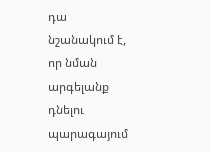դա նշանակում է, որ նման արգելանք դնելու պարագայում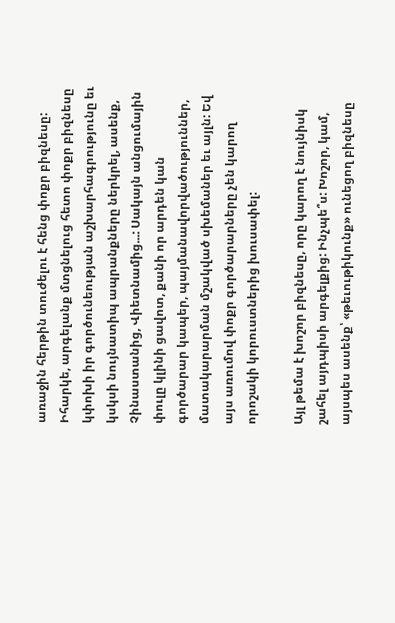առաջին հերթին տուժելու է հենց փոքր բիզնեսը: Իհարկե, արգելանք մտցնելուց հետո փոքր բիզնեսը կփոխի իր գործունեության աշխարհագրությունը եւ կսկսի նույնատիպ ապրանքները ներկրել, ասենք, Չինաստանից, Վիետնամից...: Սակայն անցումային փուլը կլինի ցավոտ, քանի որ արդեն կան գործարար կապեր, պայմանավորվածություններ, մատակարարման մշակված սխեմաներ եւ այլն: Եվ այս առումով փոքր գործարարները չեն կարող որոշակի կորուստներից խուսափել:

Այլ թեմա է խոշոր բիզնեսը, որը կարող է նույնիսկ շահել այդպիսի արգելքից: Ինչպե՞ս: Խոշոր, կամ, այսպես ասենք՝ «թեւութիկունք» ունեցող բիզնեսը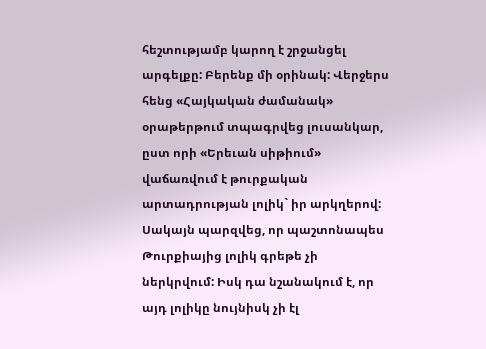հեշտությամբ կարող է շրջանցել արգելքը: Բերենք մի օրինակ: Վերջերս հենց «Հայկական ժամանակ» օրաթերթում տպագրվեց լուսանկար, ըստ որի «Երեւան սիթիում» վաճառվում է թուրքական արտադրության լոլիկ` իր արկղերով: Սակայն պարզվեց, որ պաշտոնապես Թուրքիայից լոլիկ գրեթե չի ներկրվում: Իսկ դա նշանակում է, որ այդ լոլիկը նույնիսկ չի էլ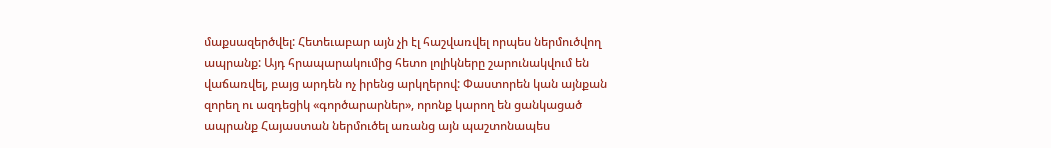մաքսազերծվել: Հետեւաբար այն չի էլ հաշվառվել որպես ներմուծվող ապրանք: Այդ հրապարակումից հետո լոլիկները շարունակվում են վաճառվել, բայց արդեն ոչ իրենց արկղերով: Փաստորեն կան այնքան զորեղ ու ազդեցիկ «գործարարներ», որոնք կարող են ցանկացած ապրանք Հայաստան ներմուծել առանց այն պաշտոնապես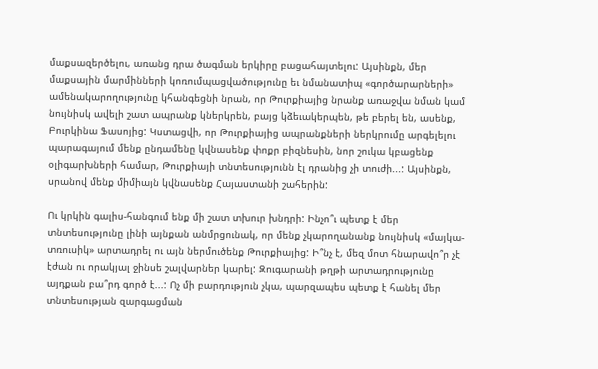մաքսազերծելու, առանց դրա ծագման երկիրը բացահայտելու: Այսինքն, մեր մաքսային մարմինների կոռումպացվածությունը եւ նմանատիպ «գործարարների» ամենակարողությունը կհանգեցնի նրան, որ Թուրքիայից նրանք առաջվա նման կամ նույնիսկ ավելի շատ ապրանք կներկրեն, բայց կձեւակերպեն, թե բերել են, ասենք, Բուրկինա Ֆասոյից: Կստացվի, որ Թուրքիայից ապրանքների ներկրումը արգելելու պարագայում մենք ընդամենը կվնասենք փոքր բիզնեսին, նոր շուկա կբացենք օլիգարխների համար, Թուրքիայի տնտեսությունն էլ դրանից չի տուժի...: Այսինքն, սրանով մենք միմիայն կվնասենք Հայաստանի շահերին:

Ու կրկին գալիս-հանգում ենք մի շատ տխուր խնդրի: Ինչո՞ւ պետք է մեր տնտեսությունը լինի այնքան անմրցունակ, որ մենք չկարողանանք նույնիսկ «մայկա-տռուսիկ» արտադրել ու այն ներմուծենք Թուրքիայից: Ի՞նչ է, մեզ մոտ հնարավո՞ր չէ էժան ու որակյալ ջինսե շալվարներ կարել: Զուգարանի թղթի արտադրությունը այդքան բա՞րդ գործ է...: Ոչ մի բարդություն չկա, պարզապես պետք է հանել մեր տնտեսության զարգացման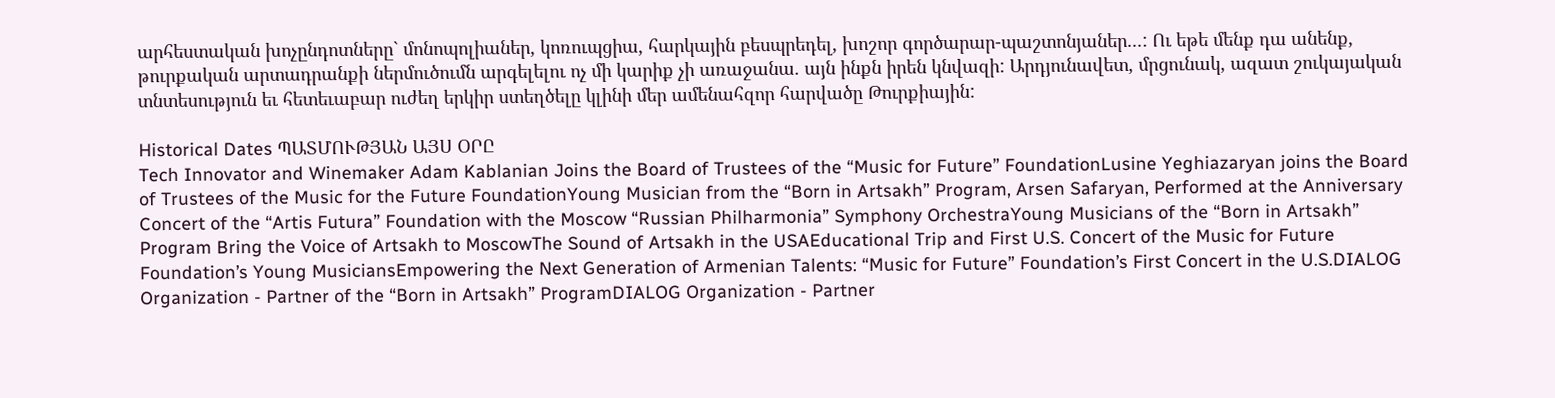արհեստական խոչընդոտները` մոնոպոլիաներ, կոռուպցիա, հարկային բեսպրեդել, խոշոր գործարար-պաշտոնյաներ...: Ու եթե մենք դա անենք, թուրքական արտադրանքի ներմուծումն արգելելու ոչ մի կարիք չի առաջանա. այն ինքն իրեն կնվազի: Արդյունավետ, մրցունակ, ազատ շուկայական տնտեսություն եւ հետեւաբար ուժեղ երկիր ստեղծելը կլինի մեր ամենահզոր հարվածը Թուրքիային:

Historical Dates ՊԱՏՄՈՒԹՅԱՆ ԱՅՍ ՕՐԸ
Tech Innovator and Winemaker Adam Kablanian Joins the Board of Trustees of the “Music for Future” FoundationLusine Yeghiazaryan joins the Board of Trustees of the Music for the Future FoundationYoung Musician from the “Born in Artsakh” Program, Arsen Safaryan, Performed at the Anniversary Concert of the “Artis Futura” Foundation with the Moscow “Russian Philharmonia” Symphony OrchestraYoung Musicians of the “Born in Artsakh” Program Bring the Voice of Artsakh to MoscowThe Sound of Artsakh in the USAEducational Trip and First U.S. Concert of the Music for Future Foundation’s Young MusiciansEmpowering the Next Generation of Armenian Talents: “Music for Future” Foundation’s First Concert in the U.S.DIALOG Organization - Partner of the “Born in Artsakh” ProgramDIALOG Organization - Partner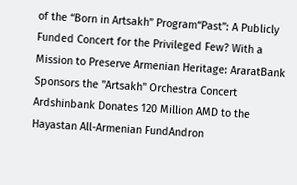of the “Born in Artsakh” Program“Past”: A Publicly Funded Concert for the Privileged Few? With a Mission to Preserve Armenian Heritage: AraratBank Sponsors the "Artsakh" Orchestra Concert Ardshinbank Donates 120 Million AMD to the Hayastan All-Armenian FundAndron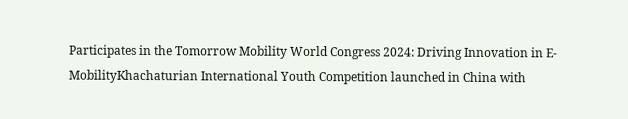Participates in the Tomorrow Mobility World Congress 2024: Driving Innovation in E-MobilityKhachaturian International Youth Competition launched in China with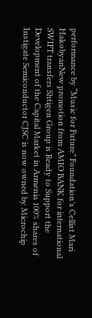performance by “Music for Future” Foundation’s Cellist Mari HakobyanNew promotion from AMIO BANK for international SWIFT transfers Shtigen Group is Ready to Support the Development of the Capital Market in Armenia 100% shares of Instigate Semiconductor CJSC is now owned by Microchip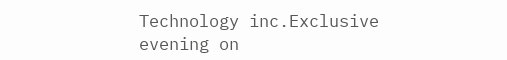Technology inc.Exclusive evening on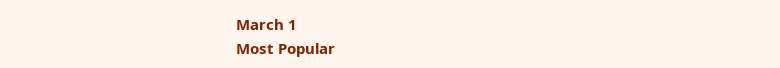March 1
Most Popular